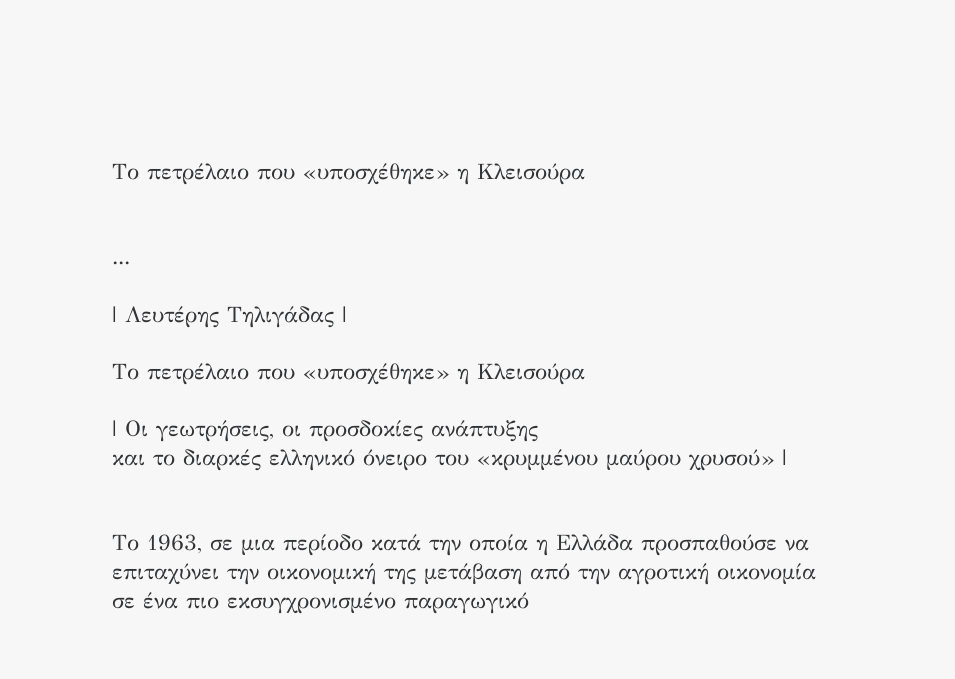Το πετρέλαιο που «υποσχέθηκε» η Κλεισούρα


...

| Λευτέρης Τηλιγάδας |

Το πετρέλαιο που «υποσχέθηκε» η Κλεισούρα

| Οι γεωτρήσεις, οι προσδοκίες ανάπτυξης
και το διαρκές ελληνικό όνειρο του «κρυμμένου μαύρου χρυσού» |


Το 1963, σε μια περίοδο κατά την οποία η Ελλάδα προσπαθούσε να επιταχύνει την οικονομική της μετάβαση από την αγροτική οικονομία σε ένα πιο εκσυγχρονισμένο παραγωγικό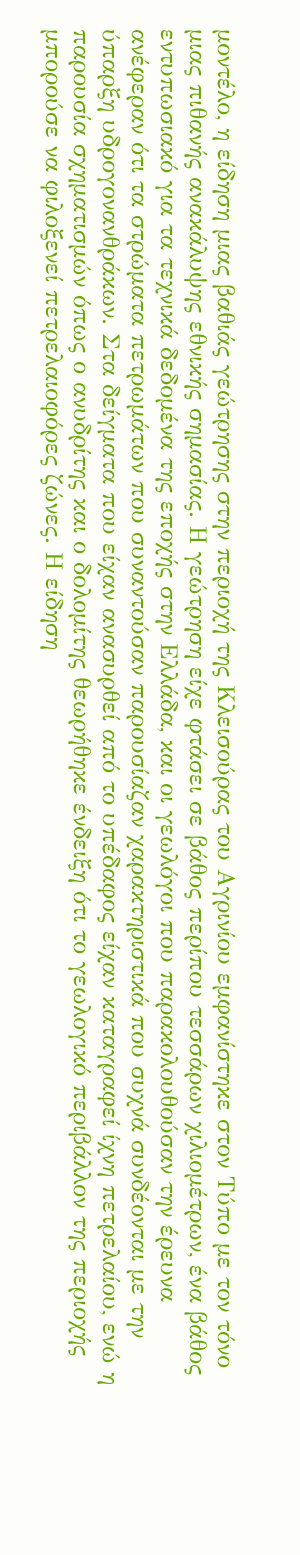μοντέλο, η είδηση μιας βαθιάς γεώτρησης στην περιοχή της Κλεισούρας του Αγρινίου εμφανίστηκε στον Τύπο με τον τόνο μιας πιθανής ανακάλυψης εθνικής σημασίας. Η γεώτρηση είχε φτάσει σε βάθος περίπου τεσσάρων χιλιομέτρων, ένα βάθος εντυπωσιακό για τα τεχνικά δεδομένα της εποχής στην Ελλάδα, και οι γεωλόγοι που παρακολουθούσαν την έρευνα ανέφεραν ότι τα στρώματα πετρωμάτων που συναντούσαν παρουσίαζαν χαρακτηριστικά που συχνά συνδέονται με την ύπαρξη υδρογονανθράκων. Στα δείγματα που είχαν ανασυρθεί από το υπέδαφος είχαν καταγραφεί ίχνη πετρελαίου, ενώ η παρουσία σχηματισμών όπως ο ανυδρίτης και ο δολομίτης θεωρήθηκε ένδειξη ότι το γεωλογικό περιβάλλον της περιοχής μπορούσε να φιλοξενεί πετρελαιοφόρες ζώνες. Η είδηση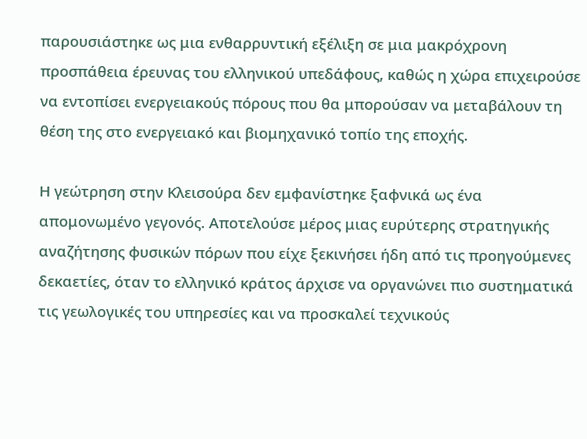παρουσιάστηκε ως μια ενθαρρυντική εξέλιξη σε μια μακρόχρονη προσπάθεια έρευνας του ελληνικού υπεδάφους, καθώς η χώρα επιχειρούσε να εντοπίσει ενεργειακούς πόρους που θα μπορούσαν να μεταβάλουν τη θέση της στο ενεργειακό και βιομηχανικό τοπίο της εποχής.

Η γεώτρηση στην Κλεισούρα δεν εμφανίστηκε ξαφνικά ως ένα απομονωμένο γεγονός. Αποτελούσε μέρος μιας ευρύτερης στρατηγικής αναζήτησης φυσικών πόρων που είχε ξεκινήσει ήδη από τις προηγούμενες δεκαετίες, όταν το ελληνικό κράτος άρχισε να οργανώνει πιο συστηματικά τις γεωλογικές του υπηρεσίες και να προσκαλεί τεχνικούς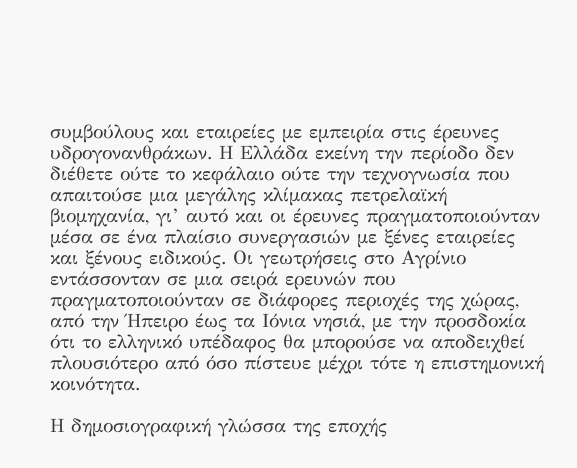συμβούλους και εταιρείες με εμπειρία στις έρευνες υδρογονανθράκων. Η Ελλάδα εκείνη την περίοδο δεν διέθετε ούτε το κεφάλαιο ούτε την τεχνογνωσία που απαιτούσε μια μεγάλης κλίμακας πετρελαϊκή βιομηχανία, γι’ αυτό και οι έρευνες πραγματοποιούνταν μέσα σε ένα πλαίσιο συνεργασιών με ξένες εταιρείες και ξένους ειδικούς. Οι γεωτρήσεις στο Αγρίνιο εντάσσονταν σε μια σειρά ερευνών που πραγματοποιούνταν σε διάφορες περιοχές της χώρας, από την Ήπειρο έως τα Ιόνια νησιά, με την προσδοκία ότι το ελληνικό υπέδαφος θα μπορούσε να αποδειχθεί πλουσιότερο από όσο πίστευε μέχρι τότε η επιστημονική κοινότητα.

Η δημοσιογραφική γλώσσα της εποχής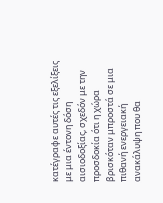κατέγραφε αυτές τις εξελίξεις με μια έντονη δόση αισιοδοξίας, σχεδόν με την προσδοκία ότι η χώρα βρισκόταν μπροστά σε μια πιθανή ενεργειακή ανακάλυψη που θα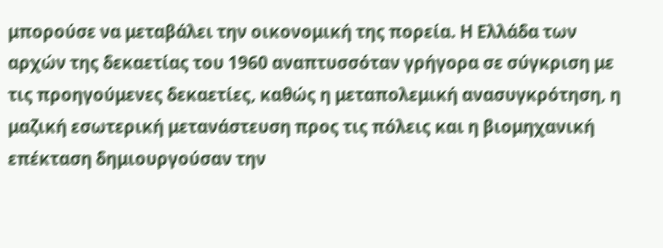μπορούσε να μεταβάλει την οικονομική της πορεία. Η Ελλάδα των αρχών της δεκαετίας του 1960 αναπτυσσόταν γρήγορα σε σύγκριση με τις προηγούμενες δεκαετίες, καθώς η μεταπολεμική ανασυγκρότηση, η μαζική εσωτερική μετανάστευση προς τις πόλεις και η βιομηχανική επέκταση δημιουργούσαν την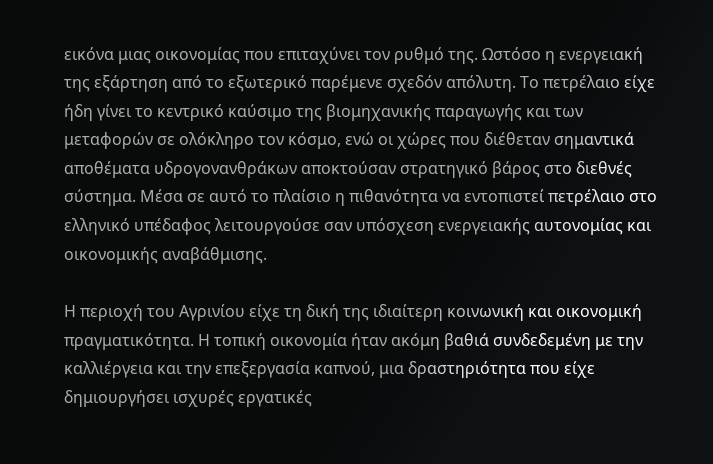εικόνα μιας οικονομίας που επιταχύνει τον ρυθμό της. Ωστόσο η ενεργειακή της εξάρτηση από το εξωτερικό παρέμενε σχεδόν απόλυτη. Το πετρέλαιο είχε ήδη γίνει το κεντρικό καύσιμο της βιομηχανικής παραγωγής και των μεταφορών σε ολόκληρο τον κόσμο, ενώ οι χώρες που διέθεταν σημαντικά αποθέματα υδρογονανθράκων αποκτούσαν στρατηγικό βάρος στο διεθνές σύστημα. Μέσα σε αυτό το πλαίσιο η πιθανότητα να εντοπιστεί πετρέλαιο στο ελληνικό υπέδαφος λειτουργούσε σαν υπόσχεση ενεργειακής αυτονομίας και οικονομικής αναβάθμισης.

Η περιοχή του Αγρινίου είχε τη δική της ιδιαίτερη κοινωνική και οικονομική πραγματικότητα. Η τοπική οικονομία ήταν ακόμη βαθιά συνδεδεμένη με την καλλιέργεια και την επεξεργασία καπνού, μια δραστηριότητα που είχε δημιουργήσει ισχυρές εργατικές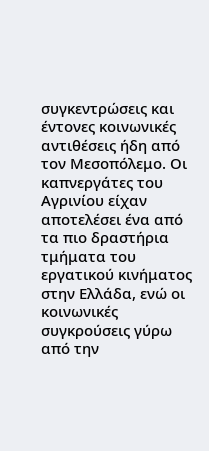συγκεντρώσεις και έντονες κοινωνικές αντιθέσεις ήδη από τον Μεσοπόλεμο. Οι καπνεργάτες του Αγρινίου είχαν αποτελέσει ένα από τα πιο δραστήρια τμήματα του εργατικού κινήματος στην Ελλάδα, ενώ οι κοινωνικές συγκρούσεις γύρω από την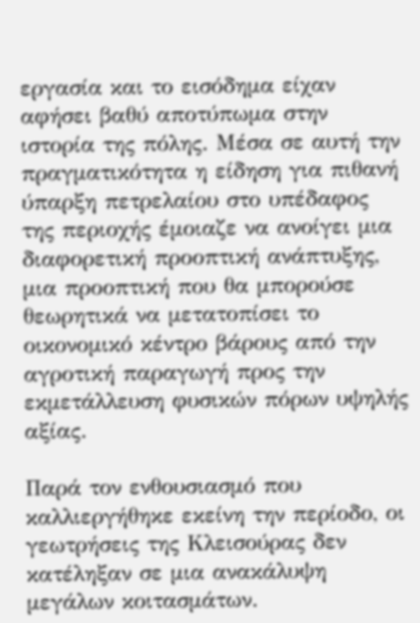εργασία και το εισόδημα είχαν αφήσει βαθύ αποτύπωμα στην ιστορία της πόλης. Μέσα σε αυτή την πραγματικότητα η είδηση για πιθανή ύπαρξη πετρελαίου στο υπέδαφος της περιοχής έμοιαζε να ανοίγει μια διαφορετική προοπτική ανάπτυξης, μια προοπτική που θα μπορούσε θεωρητικά να μετατοπίσει το οικονομικό κέντρο βάρους από την αγροτική παραγωγή προς την εκμετάλλευση φυσικών πόρων υψηλής αξίας.

Παρά τον ενθουσιασμό που καλλιεργήθηκε εκείνη την περίοδο, οι γεωτρήσεις της Κλεισούρας δεν κατέληξαν σε μια ανακάλυψη μεγάλων κοιτασμάτων.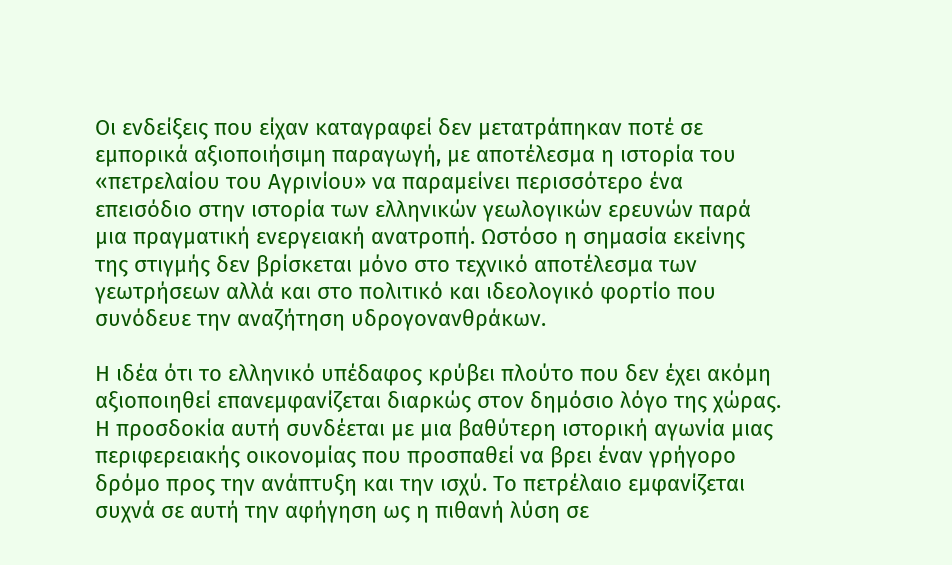Οι ενδείξεις που είχαν καταγραφεί δεν μετατράπηκαν ποτέ σε εμπορικά αξιοποιήσιμη παραγωγή, με αποτέλεσμα η ιστορία του «πετρελαίου του Αγρινίου» να παραμείνει περισσότερο ένα επεισόδιο στην ιστορία των ελληνικών γεωλογικών ερευνών παρά μια πραγματική ενεργειακή ανατροπή. Ωστόσο η σημασία εκείνης της στιγμής δεν βρίσκεται μόνο στο τεχνικό αποτέλεσμα των γεωτρήσεων αλλά και στο πολιτικό και ιδεολογικό φορτίο που συνόδευε την αναζήτηση υδρογονανθράκων.

Η ιδέα ότι το ελληνικό υπέδαφος κρύβει πλούτο που δεν έχει ακόμη αξιοποιηθεί επανεμφανίζεται διαρκώς στον δημόσιο λόγο της χώρας. Η προσδοκία αυτή συνδέεται με μια βαθύτερη ιστορική αγωνία μιας περιφερειακής οικονομίας που προσπαθεί να βρει έναν γρήγορο δρόμο προς την ανάπτυξη και την ισχύ. Το πετρέλαιο εμφανίζεται συχνά σε αυτή την αφήγηση ως η πιθανή λύση σε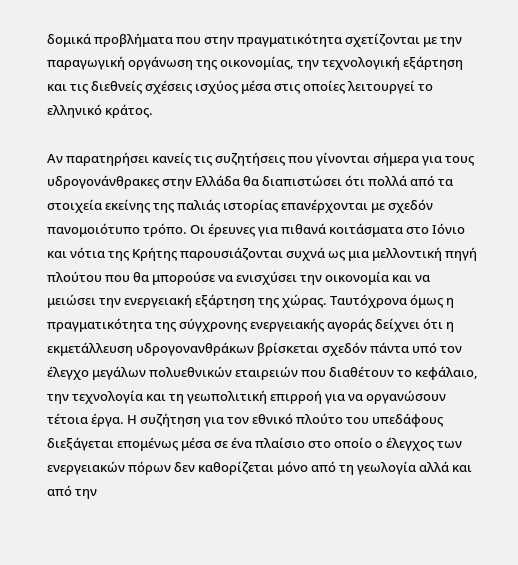δομικά προβλήματα που στην πραγματικότητα σχετίζονται με την παραγωγική οργάνωση της οικονομίας, την τεχνολογική εξάρτηση και τις διεθνείς σχέσεις ισχύος μέσα στις οποίες λειτουργεί το ελληνικό κράτος.

Αν παρατηρήσει κανείς τις συζητήσεις που γίνονται σήμερα για τους υδρογονάνθρακες στην Ελλάδα θα διαπιστώσει ότι πολλά από τα στοιχεία εκείνης της παλιάς ιστορίας επανέρχονται με σχεδόν πανομοιότυπο τρόπο. Οι έρευνες για πιθανά κοιτάσματα στο Ιόνιο και νότια της Κρήτης παρουσιάζονται συχνά ως μια μελλοντική πηγή πλούτου που θα μπορούσε να ενισχύσει την οικονομία και να μειώσει την ενεργειακή εξάρτηση της χώρας. Ταυτόχρονα όμως η πραγματικότητα της σύγχρονης ενεργειακής αγοράς δείχνει ότι η εκμετάλλευση υδρογονανθράκων βρίσκεται σχεδόν πάντα υπό τον έλεγχο μεγάλων πολυεθνικών εταιρειών που διαθέτουν το κεφάλαιο, την τεχνολογία και τη γεωπολιτική επιρροή για να οργανώσουν τέτοια έργα. Η συζήτηση για τον εθνικό πλούτο του υπεδάφους διεξάγεται επομένως μέσα σε ένα πλαίσιο στο οποίο ο έλεγχος των ενεργειακών πόρων δεν καθορίζεται μόνο από τη γεωλογία αλλά και από την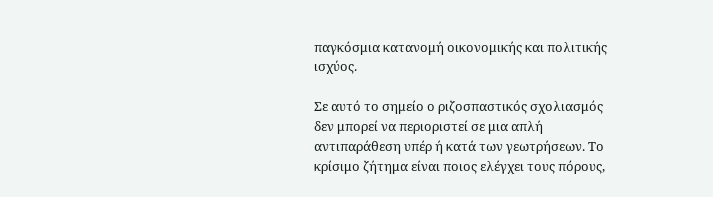παγκόσμια κατανομή οικονομικής και πολιτικής ισχύος.

Σε αυτό το σημείο ο ριζοσπαστικός σχολιασμός δεν μπορεί να περιοριστεί σε μια απλή αντιπαράθεση υπέρ ή κατά των γεωτρήσεων. Το κρίσιμο ζήτημα είναι ποιος ελέγχει τους πόρους,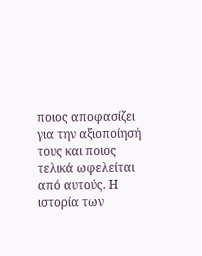ποιος αποφασίζει για την αξιοποίησή τους και ποιος τελικά ωφελείται από αυτούς. Η ιστορία των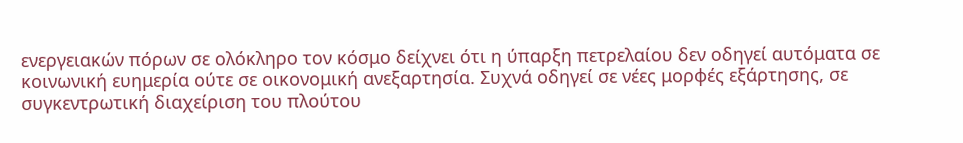ενεργειακών πόρων σε ολόκληρο τον κόσμο δείχνει ότι η ύπαρξη πετρελαίου δεν οδηγεί αυτόματα σε κοινωνική ευημερία ούτε σε οικονομική ανεξαρτησία. Συχνά οδηγεί σε νέες μορφές εξάρτησης, σε συγκεντρωτική διαχείριση του πλούτου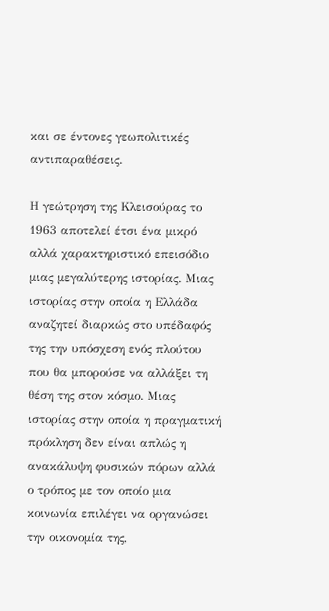και σε έντονες γεωπολιτικές αντιπαραθέσεις.

Η γεώτρηση της Κλεισούρας το 1963 αποτελεί έτσι ένα μικρό αλλά χαρακτηριστικό επεισόδιο μιας μεγαλύτερης ιστορίας. Μιας ιστορίας στην οποία η Ελλάδα αναζητεί διαρκώς στο υπέδαφός της την υπόσχεση ενός πλούτου που θα μπορούσε να αλλάξει τη θέση της στον κόσμο. Μιας ιστορίας στην οποία η πραγματική πρόκληση δεν είναι απλώς η ανακάλυψη φυσικών πόρων αλλά ο τρόπος με τον οποίο μια κοινωνία επιλέγει να οργανώσει την οικονομία της,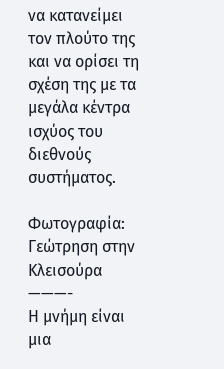να κατανείμει τον πλούτο της και να ορίσει τη σχέση της με τα μεγάλα κέντρα ισχύος του διεθνούς συστήματος.

Φωτογραφία: Γεώτρηση στην Κλεισούρα
———-
Η μνήμη είναι μια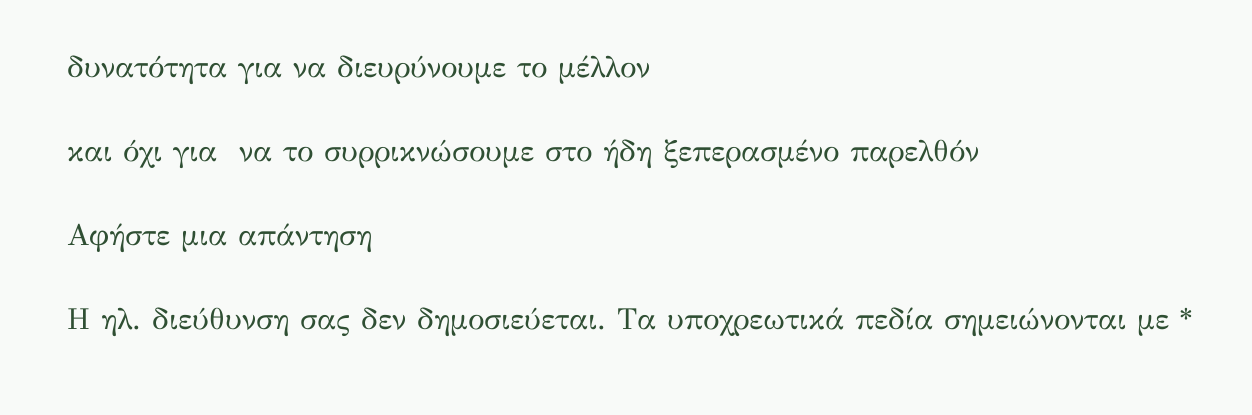δυνατότητα για να διευρύνουμε το μέλλον

και όχι για  να το συρρικνώσουμε στο ήδη ξεπερασμένο παρελθόν

Αφήστε μια απάντηση

Η ηλ. διεύθυνση σας δεν δημοσιεύεται. Τα υποχρεωτικά πεδία σημειώνονται με *